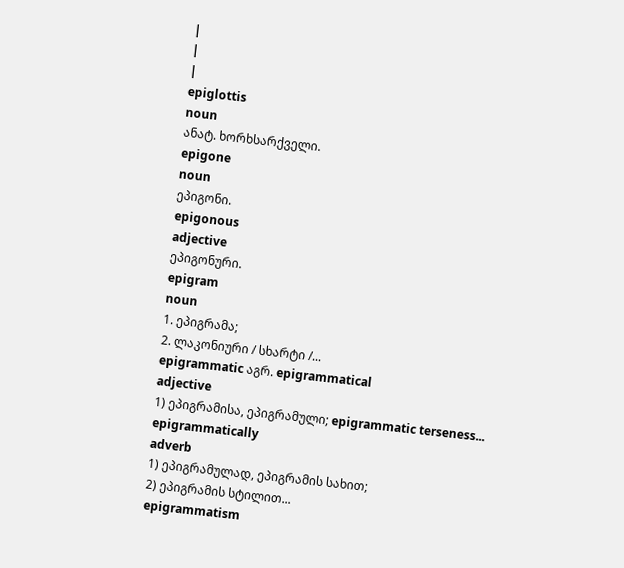|
|
|
epiglottis
noun
ანატ. ხორხსარქველი.
epigone
noun
ეპიგონი.
epigonous
adjective
ეპიგონური.
epigram
noun
1. ეპიგრამა;
2. ლაკონიური / სხარტი /...
epigrammatic აგრ. epigrammatical
adjective
1) ეპიგრამისა, ეპიგრამული; epigrammatic terseness...
epigrammatically
adverb
1) ეპიგრამულად, ეპიგრამის სახით;
2) ეპიგრამის სტილით...
epigrammatism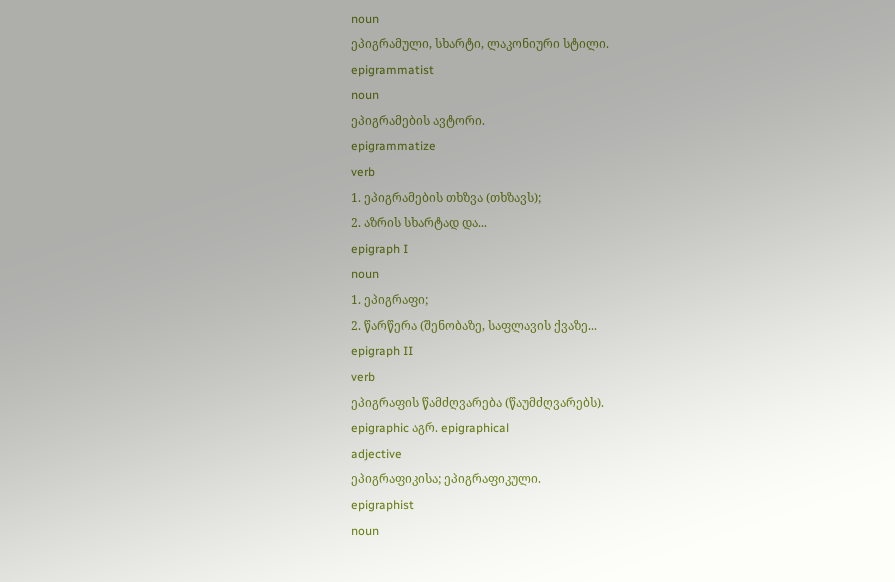noun
ეპიგრამული, სხარტი, ლაკონიური სტილი.
epigrammatist
noun
ეპიგრამების ავტორი.
epigrammatize
verb
1. ეპიგრამების თხზვა (თხზავს);
2. აზრის სხარტად და...
epigraph I
noun
1. ეპიგრაფი;
2. წარწერა (შენობაზე, საფლავის ქვაზე...
epigraph II
verb
ეპიგრაფის წამძღვარება (წაუმძღვარებს).
epigraphic აგრ. epigraphical
adjective
ეპიგრაფიკისა; ეპიგრაფიკული.
epigraphist
noun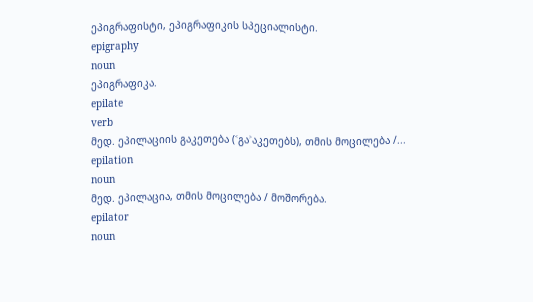ეპიგრაფისტი, ეპიგრაფიკის სპეციალისტი.
epigraphy
noun
ეპიგრაფიკა.
epilate
verb
მედ. ეპილაციის გაკეთება (˂გა˃აკეთებს), თმის მოცილება /...
epilation
noun
მედ. ეპილაცია, თმის მოცილება / მოშორება.
epilator
noun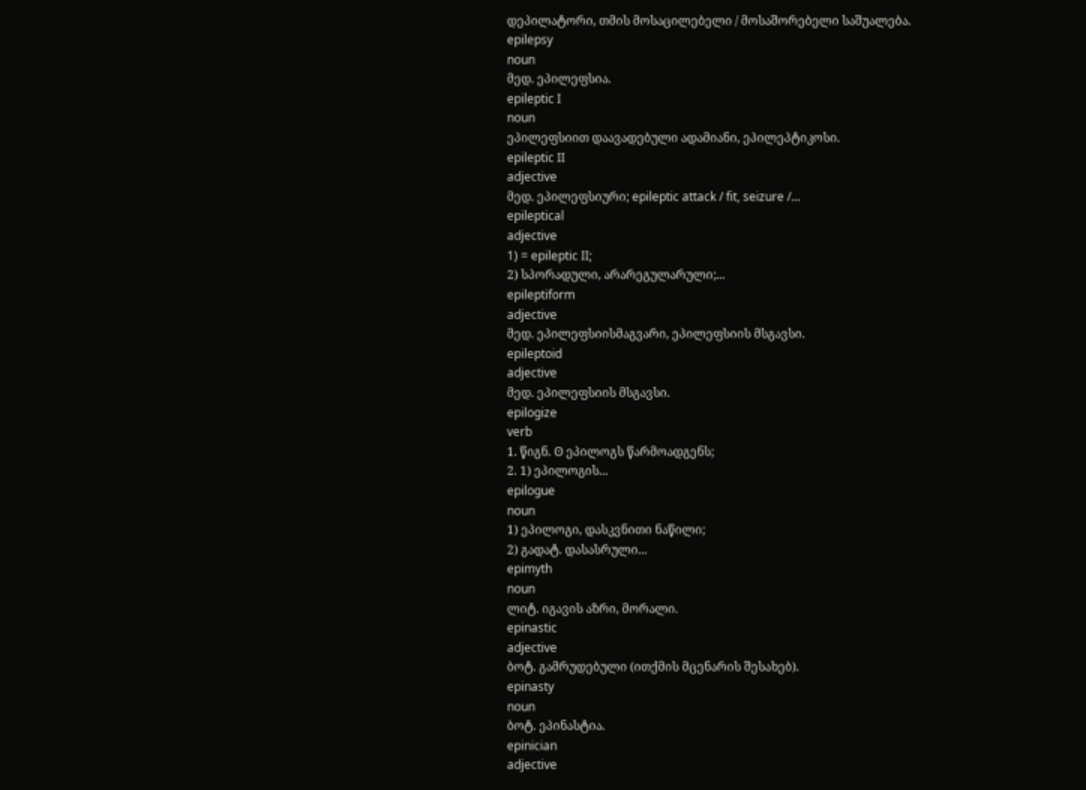დეპილატორი, თმის მოსაცილებელი / მოსაშორებელი საშუალება.
epilepsy
noun
მედ. ეპილეფსია.
epileptic I
noun
ეპილეფსიით დაავადებული ადამიანი, ეპილეპტიკოსი.
epileptic II
adjective
მედ. ეპილეფსიური; epileptic attack / fit, seizure /...
epileptical
adjective
1) = epileptic II;
2) სპორადული, არარეგულარული;...
epileptiform
adjective
მედ. ეპილეფსიისმაგვარი, ეპილეფსიის მსგავსი.
epileptoid
adjective
მედ. ეპილეფსიის მსგავსი.
epilogize
verb
1. წიგნ. ʘ ეპილოგს წარმოადგენს;
2. 1) ეპილოგის...
epilogue
noun
1) ეპილოგი, დასკვნითი ნაწილი;
2) გადატ. დასასრული...
epimyth
noun
ლიტ. იგავის აზრი, მორალი.
epinastic
adjective
ბოტ. გამრუდებული (ითქმის მცენარის შესახებ).
epinasty
noun
ბოტ. ეპინასტია.
epinician
adjective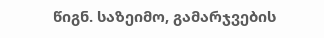წიგნ. საზეიმო, გამარჯვების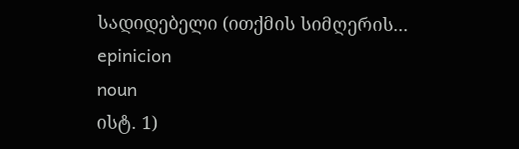სადიდებელი (ითქმის სიმღერის...
epinicion
noun
ისტ. 1)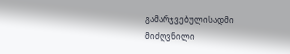გამარჯვებულისადმი მიძღვნილი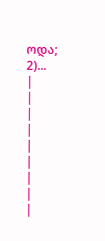ოდა;
2)...
|
|
|
|
|
|
|
|
|